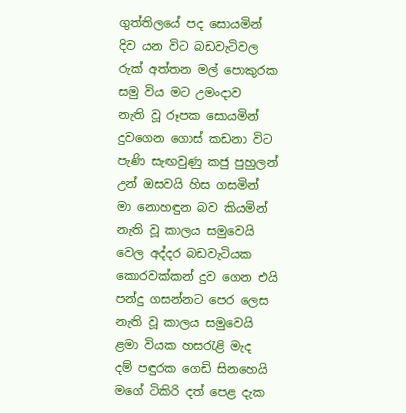ගුත්තිලයේ පද සොයමින්
දිව යන විට බඩවැටිවල
රුක් අත්තන මල් පොකුරක
සමු විය මට උමංදාව
නැති වූ රූපක සොයමින්
දුවගෙන ගොස් කඩනා විට
පැණි සැඟවුණු කජු පුහුලන්
උන් ඔසවයි හිස ගසමින්
මා නොහඳුන බව කියමින්
නැති වූ කාලය සමුවෙයි
වෙල අද්දර බඩවැටියක
කොරවක්කන් දුව ගෙන එයි
පන්දු ගසන්නට පෙර ලෙස
නැති වූ කාලය සමුවෙයි
ළමා වියක හසරැළි මැද
දම් පඳුරක ගෙඩි සිනහෙයි
මගේ ටිකිරි දත් පෙළ දැක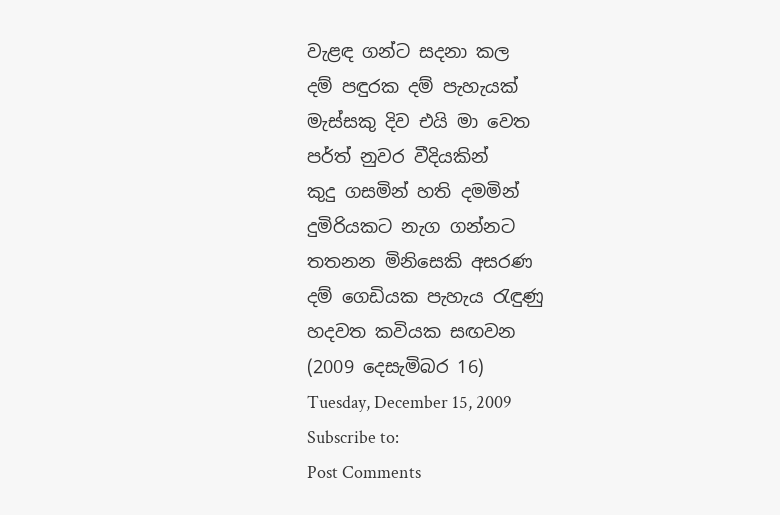වැළඳ ගන්ට සදනා කල
දම් පඳුරක දම් පැහැයක්
මැස්සකු දිව එයි මා වෙත
පර්ත් නුවර වීදියකින්
කුදු ගසමින් හති දමමින්
දුමිරියකට නැග ගන්නට
තතනන මිනිසෙකි අසරණ
දම් ගෙඩියක පැහැය රැඳුණු
හදවත කවියක සඟවන
(2009 දෙසැමිබර 16)
Tuesday, December 15, 2009
Subscribe to:
Post Comments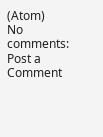(Atom)
No comments:
Post a Comment